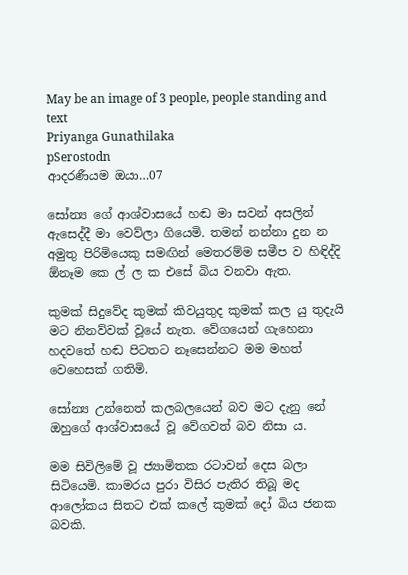May be an image of 3 people, people standing and text
Priyanga Gunathilaka
pSerostodn
ආදරණීයම ඔයා…07

සෝන්‍ය ගේ ආශ්වාසයේ හඬ මා සවන් අසලින් ඇසෙද්දී මා වෙව්ලා ගියෙමි. තමන් නන්නා දුන න අමුතු පිරිමියෙකු සමඟින් මෙතරම්ම සමීප ව හිඳිද්දි ඕනෑම කෙ ල් ල ක එසේ බිය වනවා ඇත.

කුමක් සිදුවේද කුමක් කිවයුතුද කුමක් කල යු තුදැයි මට නිනව්වක් වූයේ නැත. වේගයෙන් ගැහෙනා හදවතේ හඬ පිටතට නෑසෙන්නට මම මහත් වෙහෙසක් ගතිමි.

සෝන්‍ය උන්නෙත් කලබලයෙන් බව මට දැනු නේ ඔහුගේ ආශ්වාසයේ වූ වේගවත් බව නිසා ය.

මම සිවිලිමේ වූ ජ්‍යාමිතක රටාවන් දෙස බලා සිටියෙමි. කාමරය පුරා විසිර පැතිර තිබූ මද ආලෝකය සිතට එක් කලේ කුමක් දෝ බිය ජනක බවකි.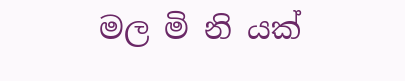මල මි නි යක්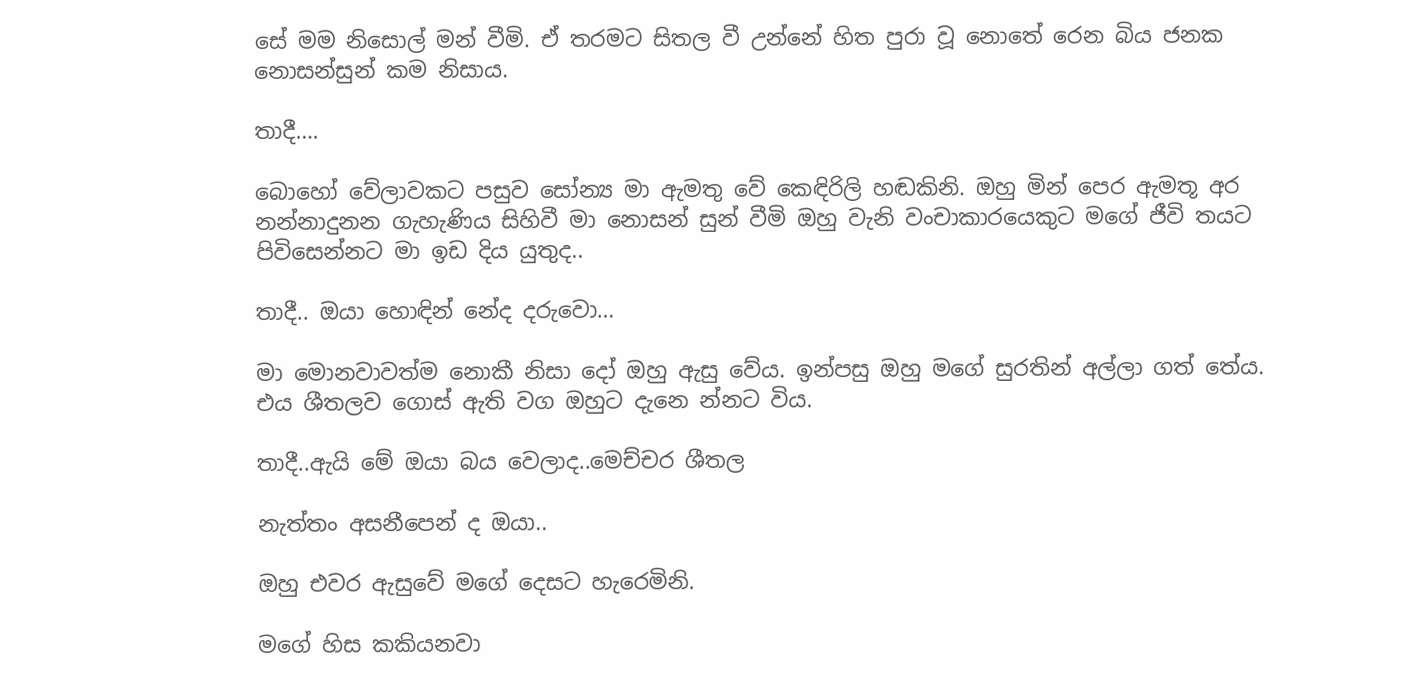සේ මම නිසොල් මන් වීමි. ඒ තරමට සිතල වී උන්නේ හිත පුරා වූ නොතේ රෙන බිය ජනක නොසන්සුන් කම නිසාය.

තාදී….

බොහෝ වේලාවකට පසුව සෝන්‍ය මා ඇමතු වේ කෙඳිරිලි හඬකිනි. ඔහු මින් පෙර ඇමතූ අර නන්නාදුනන ගැහැණිය සිහිවී මා නොසන් සුන් වීමි ඔහු වැනි වංචාකාරයෙකුට මගේ ජීවි තයට පිවිසෙන්නට මා ඉඩ දිය යුතුද..

තාදී.. ඔයා හොඳින් නේද දරුවො…

මා මොනවාවත්ම නොකී නිසා දෝ ඔහු ඇසු වේය. ඉන්පසු ඔහු මගේ සුරතින් අල්ලා ගත් තේය. එය ශීතලව ගොස් ඇති වග ඔහුට දැනෙ න්නට විය.

තාදී..ඇයි මේ ඔයා බය වෙලාද..මෙච්චර ශීතල

නැත්තං අසනීපෙන් ද ඔයා..

ඔහු එවර ඇසුවේ මගේ දෙසට හැරෙමිනි.

මගේ හිස කකියනවා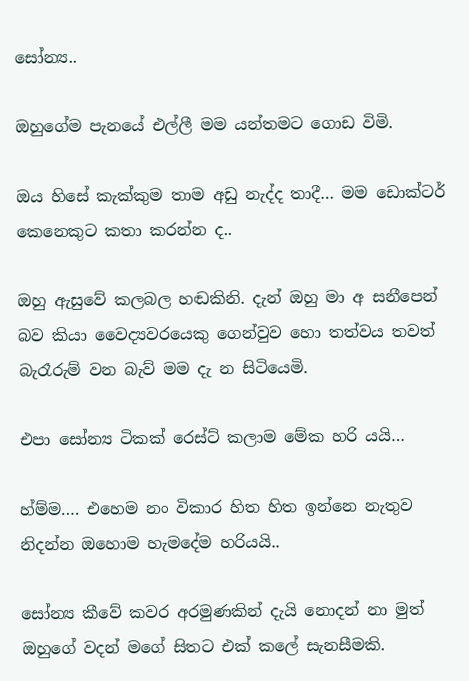සෝන්‍ය..

ඔහුගේම පැනයේ එල්ලී මම යන්තමට ගොඩ විමි.

ඔය හිසේ කැක්කුම තාම අඩු නැද්ද තාදී… මම ඩොක්ටර් කෙනෙකුට කතා කරන්න ද..

ඔහු ඇසුවේ කලබල හඬකිනි. දැන් ඔහු මා අ සනීපෙන් බව කියා වෛද්‍යවරයෙකු ගෙන්වුව හො තත්වය තවත් බැරෑරුම් වන බැව් මම දැ න සිටියෙමි.

එපා සෝන්‍ය ටිකක් රෙස්ට් කලාම මේක හරි යයි…

හ්ම්ම…. එහෙම නං විකාර හිත හිත ඉන්නෙ නැතුව නිදන්න ඔහොම හැමදේම හරියයි..

සෝන්‍ය කීවේ කවර අරමුණකින් දැයි නොදන් නා මුත් ඔහුගේ වදන් මගේ සිතට එක් කලේ සැනසීමකි.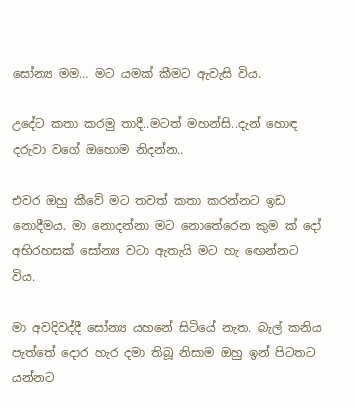සෝන්‍ය මම… මට යමක් කීමට ඇවැසි විය.

උදේට කතා කරමු තාදී..මටත් මහන්සි..දැන් හොඳ දරුවා වගේ ඔහොම නිදන්න..

එවර ඔහු කීවේ මට තවත් කතා කරන්නට ඉඩ නොදීමය. මා නොදන්නා මට නොතේරෙන කුම ක් දෝ අභිරහසක් සෝන්‍ය වටා ඇතැයි මට හැ ඟෙන්නට විය.

මා අවදිවද්දී සෝන්‍ය යහනේ සිටියේ නැත. බැල් කනිය පැත්තේ දොර හැර දමා තිබූ නිසාම ඔහු ඉන් පිටතට යන්නට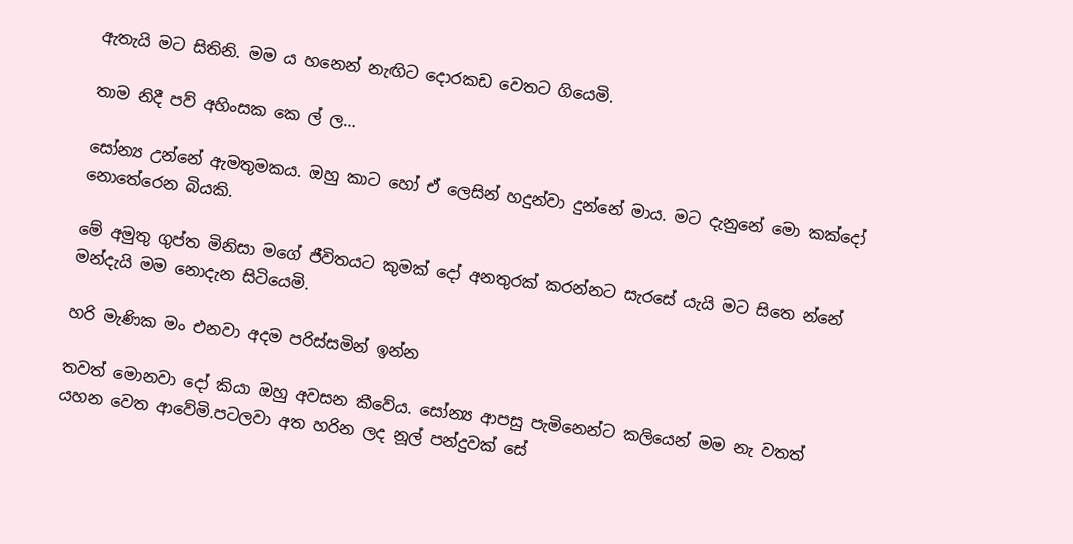ඇතැයි මට සිතිනි. මම ය හනෙන් නැඟිට දොරකඩ වෙතට ගියෙමි.

තාම නිදී පව් අහිංසක කෙ ල් ල…

සෝන්‍ය උන්නේ ඇමතුමකය. ඔහු කාට හෝ ඒ ලෙසින් හදුන්වා දුන්නේ මාය. මට දැනුනේ මො කක්දෝ නොතේරෙන බියකි.

මේ අමුතු ගුප්ත මිනිසා මගේ ජීවිතයට කුමක් දෝ අනතුරක් කරන්නට සැරසේ යැයි මට සිතෙ න්නේ මන්දැයි මම නොදැන සිටියෙමි.

හරි මැණික මං එනවා අදම පරිස්සමින් ඉන්න

තවත් මොනවා දෝ කියා ඔහු අවසන කීවේය. සෝන්‍ය ආපසු පැමිනෙන්ට කලියෙන් මම නැ වතත් යහන වෙත ආවේමි.පටලවා අත හරින ලද නූල් පන්දුවක් සේ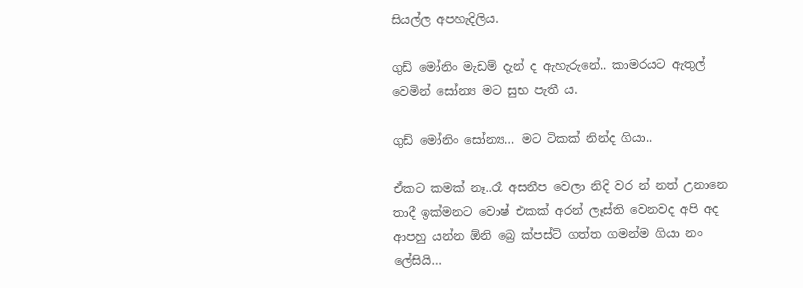සියල්ල අපහැදිලිය.

ගුඩ් මෝනිං මැඩම් දැන් ද ඇහැරුනේ.. කාමරයට ඇතුල් වෙමින් සෝන්‍ය මට සුභ පැතී ය.

ගුඩ් මෝනිං සෝන්‍ය… මට ටිකක් නින්ද ගියා..

ඒකට කමක් නෑ..රෑ අසනීප වෙලා නිදි වර න් නත් උනානෙ තාදී ඉක්මනට වොෂ් එකක් අරන් ලෑස්ති වෙනවද අපි අද ආපහු යන්න ඕනි බ්‍රෙ ක්පස්ට් ගත්ත ගමන්ම ගියා නං ලේසියි…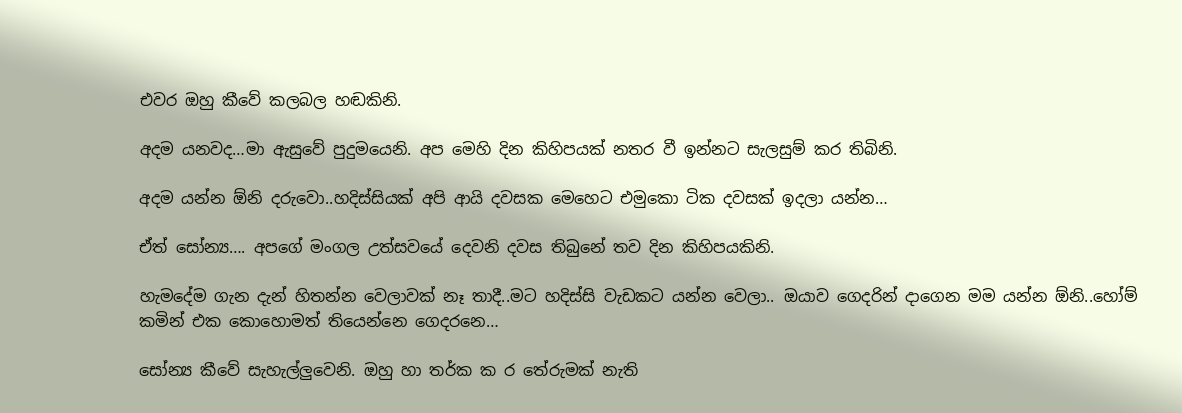එවර ඔහු කීවේ කලබල හඬකිනි.

අදම යනවද…මා ඇසුවේ පුදුමයෙනි. අප මෙහි දින කිහිපයක් නතර වී ඉන්නට සැලසුම් කර තිබිනි.

අදම යන්න ඕනි දරුවො..හදිස්සියක් අපි ආයි දවසක මෙහෙට එමුකො ටික දවසක් ඉදලා යන්න…

ඒත් සෝන්‍ය…. අපගේ මංගල උත්සවයේ දෙවනි දවස තිබුනේ තව දින කිහිපයකිනි.

හැමදේම ගැන දැන් හිතන්න වෙලාවක් නෑ තාදී..මට හදිස්සි වැඩකට යන්න වෙලා.. ඔයාව ගෙදරින් දාගෙන මම යන්න ඕනි..හෝම් කමින් එක කොහොමත් තියෙන්නෙ ගෙදරනෙ…

සෝන්‍ය කීවේ සැහැල්ලුවෙනි. ඔහු හා තර්ක ක ර තේරුමක් නැති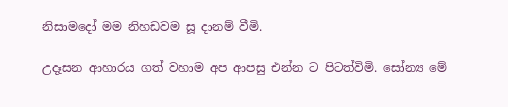නිසාමදෝ මම නිහඩවම සූ දානම් වීමි.

උදෑසන ආහාරය ගත් වහාම අප ආපසු එන්න ට පිටත්විමි. සෝන්‍ය මේ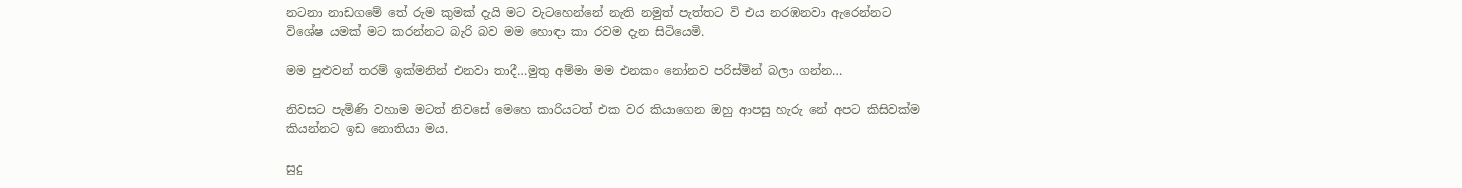නටනා නාඩගමේ තේ රුම කුමක් දැයි මට වැටහෙන්නේ නැති නමුත් පැත්තට වි එය නරඹනවා ඇරෙන්නට විශේෂ යමක් මට කරන්නට බැරි බව මම හොඳා කා රවම දැන සිටියෙමි.

මම පුළුවන් තරම් ඉක්මනින් එනවා තාදී…මුතු අම්මා මම එනකං නෝනව පරිස්මින් බලා ගන්න…

නිවසට පැමිණි වහාම මටත් නිවසේ මෙහෙ කාරියටත් එක වර කියාගෙන ඔහු ආපසු හැරු නේ අපට කිසිවක්ම කියන්නට ඉඩ නොතියා මය.

සුදු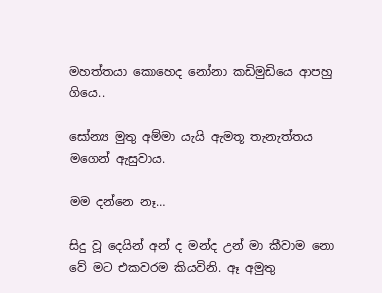මහත්තයා කොහෙද නෝනා කඩිමුඩියෙ ආපහු ගියෙ..

සෝන්‍ය මුතු අම්මා යැයි ඇමතූ තැනැත්තය මගෙන් ඇසුවාය.

මම දන්නෙ නෑ…

සිදු වූ දෙයින් අන් ද මන්ද උන් මා කීවාම නො වේ මට එකවරම කියවිනි. ඈ අමුතු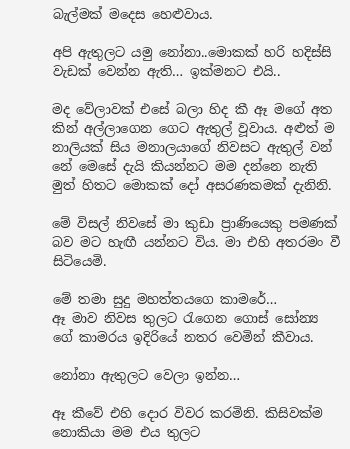බැල්මක් මදෙස හෙළුවාය.

අපි ඇතුලට යමු නෝනා..මොකක් හරි හදිස්සි වැඩක් වෙන්න ඇති… ඉක්මනට එයි..

මද වේලාවක් එසේ බලා හිද කී ඈ මගේ අත කින් අල්ලාගෙන ගෙට ඇතුල් වූවාය. අළුත් ම නාලියක් සිය මනාලයාගේ නිවසට ඇතුල් වන් නේ මෙසේ දැයි කියන්නට මම දන්නෙ නැති මුත් හිතට මොකක් දෝ අසරණකමක් දැනිනි.

මේ විසල් නිවසේ මා කුඩා ප්‍රාණියෙකු පමණක් බව මට හැඟී යන්නට විය. මා එහි අතරමං වී සිටියෙමි.

මේ තමා සුදු මහත්තයගෙ කාමරේ…
ඈ මාව නිවස තුලට රැගෙන ගොස් සෝන්‍ය ගේ කාමරය ඉදිරියේ නතර වෙමින් කීවාය.

නෝනා ඇතුලට වෙලා ඉන්න…

ඈ කීවේ එහි දොර විවර කරමිනි. කිසිවක්ම නොකියා මම එය තුලට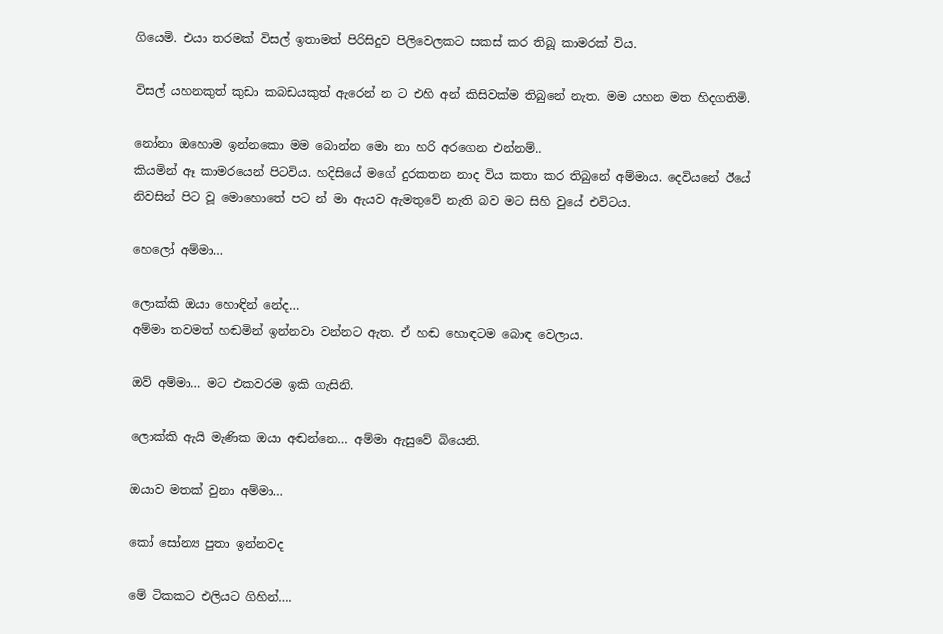ගියෙමි. එයා තරමක් විසල් ඉතාමත් පිරිසිදුව පිලිවෙලකට සකස් කර තිබූ කාමරක් විය.

විසල් යහනකුත් කුඩා කබඩයකුත් ඇරෙන් න ට එහි අන් කිසිවක්ම තිබුනේ නැත. මම යහන මත හිදගතිමි.

නෝනා ඔහොම ඉන්නකො මම බොන්න මො නා හරි අරගෙන එන්නම්..
කියමින් ඈ කාමරයෙන් පිටවිය. හදිසියේ මගේ දුරකතන නාද විය කතා කර තිබුනේ අම්මාය. දෙවියනේ ඊයේ නිවසින් පිට වූ මොහොතේ පට න් මා ඇයව ඇමතුවේ නැති බව මට සිහි වුයේ එවිටය.

හෙලෝ අම්මා…

ලොක්කි ඔයා හොඳින් නේද…
අම්මා තවමත් හඬමින් ඉන්නවා වන්නට ඇත. ඒ හඬ හොඳටම බොඳ වෙලාය.

ඔව් අම්මා… මට එකවරම ඉකි ගැසිනි.

ලොක්කි ඇයි මැණික ඔයා අඬන්නෙ… අම්මා ඇසුවේ බියෙනි.

ඔයාව මතක් වුනා අම්මා…

කෝ සෝන්‍ය පුතා ඉන්නවද

මේ ටිකකට එලියට ගිහින්….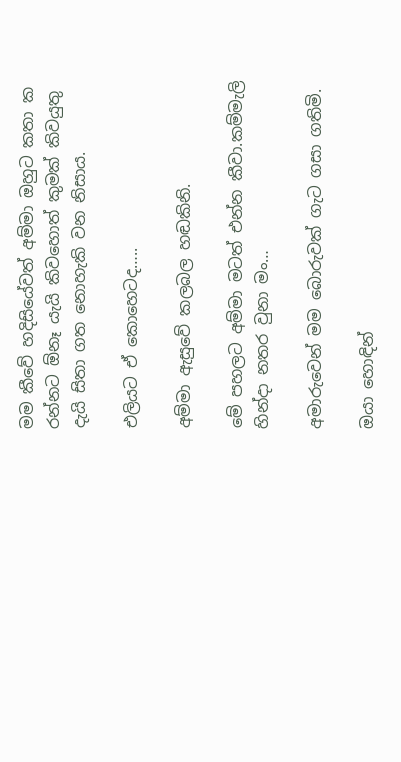මම කීවේ හදිසියේවත් අම්මා ඔහුට කතා ක රන්නට ඕනෑ යැයි කිවහොත් කුමක් කිවයුතු දැයි සිතා ගත නොහැකි වන නිසාය.

එලියට ඒ කොහෙටද…..

අම්මා ඇසුවේ කලබල හඬකිනි.

මේ පහලට අම්මා මටත් එන්න කීවා.කම්මැලි හින්දා නතර වුනා මං…

අමාරුවෙන් මම බොරුවක් ගැට ගසා ගතිමි.

ඔයා හොඳින්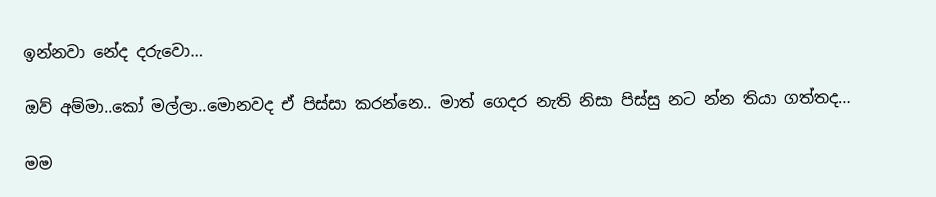ඉන්නවා නේද දරුවො…

ඔව් අම්මා..කෝ මල්ලා..මොනවද ඒ පිස්සා කරන්නෙ.. මාත් ගෙදර නැති නිසා පිස්සු නට න්න තියා ගත්තද…

මම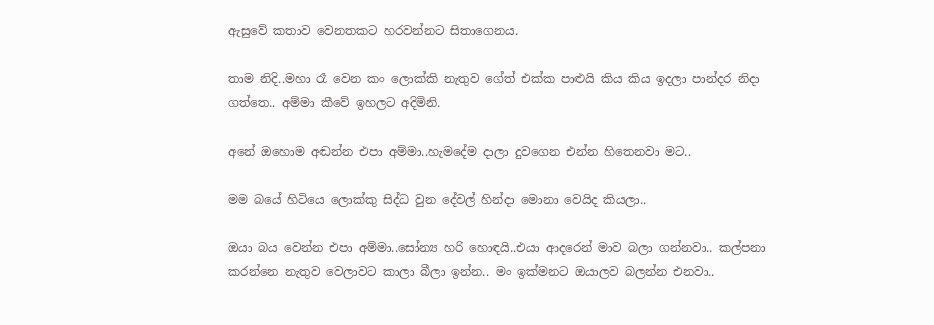ඇසුවේ කතාව වෙනතකට හරවන්නට සිතාගෙනය.

තාම නිදි..මහා රෑ වෙන කං ලොක්කි නැතුව ගේත් එක්ක පාළුයි කිය කිය ඉදලා පාන්දර නිදා ගත්තෙ.. අම්මා කීවේ ඉහලට අදිමිනි.

අනේ ඔහොම අඬන්න එපා අම්මා..හැමදේම දාලා දුවගෙන එන්න හිතෙනවා මට..

මම බයේ හිටියෙ ලොක්කු සිද්ධ වුන දේවල් හින්දා මොනා වෙයිද කියලා..

ඔයා බය වෙන්න එපා අම්මා..සෝන්‍ය හරි හොඳයි..එයා ආදරෙන් මාව බලා ගන්නවා.. කල්පනා කරන්නෙ නැතුව වෙලාවට කාලා බීලා ඉන්න.. මං ඉක්මනට ඔයාලව බලන්න එනවා..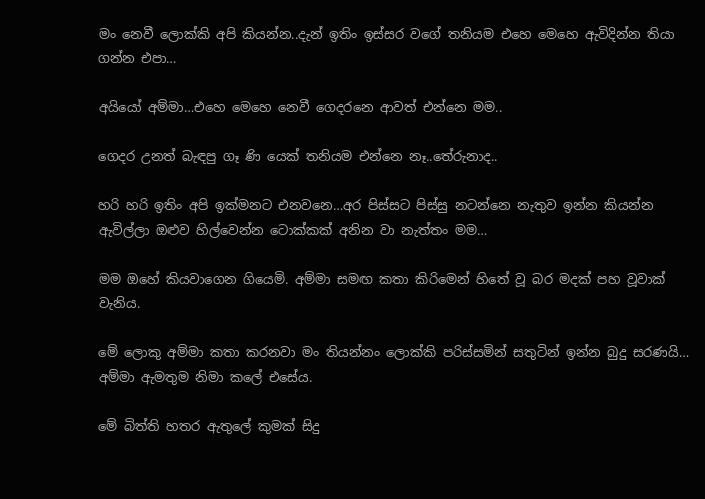මං නෙවී ලොක්කි අපි කියන්න..දැන් ඉතිං ඉස්සර වගේ තනියම එහෙ මෙහෙ ඇවිදින්න තියා ගන්න එපා…

අයියෝ අම්මා…එහෙ මෙහෙ නෙවී ගෙදරනෙ ආවත් එන්නෙ මම..

ගෙදර උනත් බැඳපු ගෑ ණි යෙක් තනියම එන්නෙ නෑ..තේරුනාද..

හරි හරි ඉතිං අපි ඉක්මනට එනවනෙ…අර පිස්සට පිස්සු නටන්නෙ නැතුව ඉන්න කියන්න ඇවිල්ලා ඔළුව හිල්වෙන්න ටොක්කක් අනින වා නැත්තං මම…

මම ඔහේ කියවාගෙන ගියෙමි. අම්මා සමඟ කතා කිරිමෙන් හිතේ වූ බර මදක් පහ වූවාක් වැනිය.

මේ ලොකු අම්මා කතා කරනවා මං තියන්නං ලොක්කි පරිස්සමින් සතුටින් ඉන්න බුදු සරණයි… අම්මා ඇමතුම නිමා කලේ එසේය.

මේ බිත්ති හතර ඇතුලේ කුමක් සිදු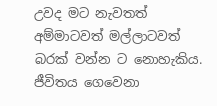උවද මට නැවතත් අම්මාටවත් මල්ලාටවත් බරක් වන්න ට නොහැකිය. ජීවිතය ගෙවෙනා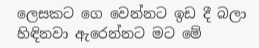ලෙසකට ගෙ වෙන්නට ඉඩ දී බලා හිඳිනවා ඇරෙන්නට මට මේ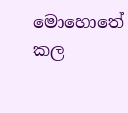මොහොතේ කල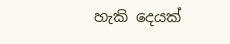හැකි දෙයක්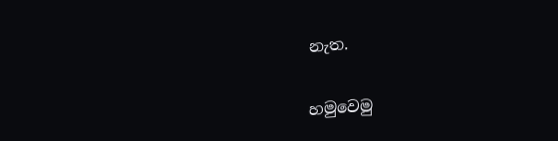නැත.

හමුවෙමු